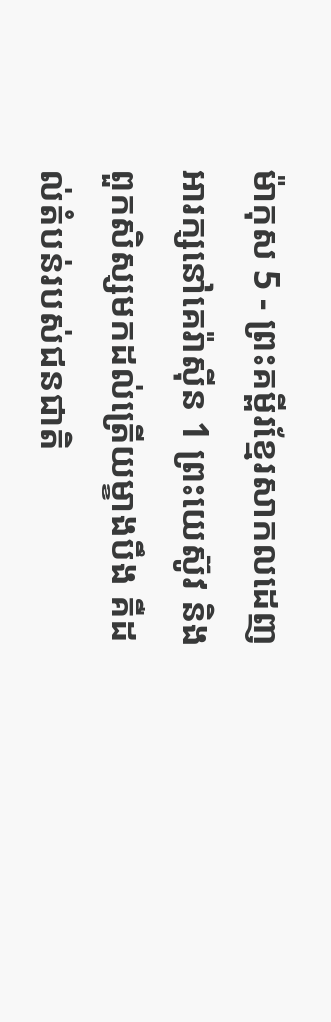ម៉ាកុស 5 - ព្រះគម្ពីរខ្មែរសាកលដេញអារក្សនៅគេរ៉ាស៊ីន 1 ព្រះយេស៊ូវ និងពួកសិស្សមកដល់ត្រើយម្ខាងបឹង គឺដល់តំបន់របស់ជនជាតិ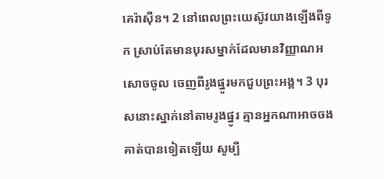គេរ៉ាស៊ីន។ 2 នៅពេលព្រះយេស៊ូវយាងឡើងពីទូក ស្រាប់តែមានបុរសម្នាក់ដែលមានវិញ្ញាណអសោចចូល ចេញពីរូងផ្នូរមកជួបព្រះអង្គ។ 3 បុរសនោះស្នាក់នៅតាមរូងផ្នូរ គ្មានអ្នកណាអាចចងគាត់បានទៀតឡើយ សូម្បី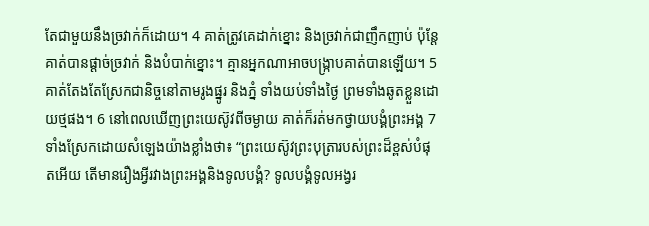តែជាមួយនឹងច្រវាក់ក៏ដោយ។ 4 គាត់ត្រូវគេដាក់ខ្នោះ និងច្រវាក់ជាញឹកញាប់ ប៉ុន្តែគាត់បានផ្ដាច់ច្រវាក់ និងបំបាក់ខ្នោះ។ គ្មានអ្នកណាអាចបង្ក្រាបគាត់បានឡើយ។ 5 គាត់តែងតែស្រែកជានិច្ចនៅតាមរូងផ្នូរ និងភ្នំ ទាំងយប់ទាំងថ្ងៃ ព្រមទាំងឆូតខ្លួនដោយថ្មផង។ 6 នៅពេលឃើញព្រះយេស៊ូវពីចម្ងាយ គាត់ក៏រត់មកថ្វាយបង្គំព្រះអង្គ 7 ទាំងស្រែកដោយសំឡេងយ៉ាងខ្លាំងថា៖ “ព្រះយេស៊ូវព្រះបុត្រារបស់ព្រះដ៏ខ្ពស់បំផុតអើយ តើមានរឿងអ្វីរវាងព្រះអង្គនិងទូលបង្គំ? ទូលបង្គំទូលអង្វរ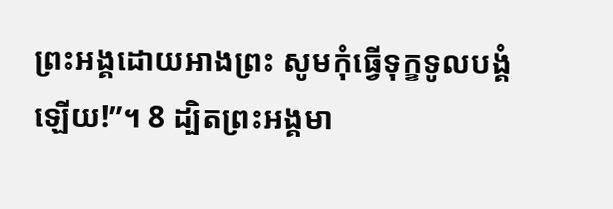ព្រះអង្គដោយអាងព្រះ សូមកុំធ្វើទុក្ខទូលបង្គំឡើយ!”។ 8 ដ្បិតព្រះអង្គមា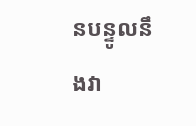នបន្ទូលនឹងវា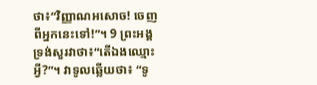ថា៖“វិញ្ញាណអសោច! ចេញពីអ្នកនេះទៅ!”។ 9 ព្រះអង្គទ្រង់សួរវាថា៖“តើឯងឈ្មោះអ្វី?”។ វាទូលឆ្លើយថា៖ “ទូ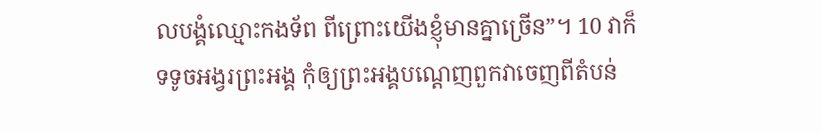លបង្គំឈ្មោះកងទ័ព ពីព្រោះយើងខ្ញុំមានគ្នាច្រើន”។ 10 វាក៏ទទូចអង្វរព្រះអង្គ កុំឲ្យព្រះអង្គបណ្ដេញពួកវាចេញពីតំបន់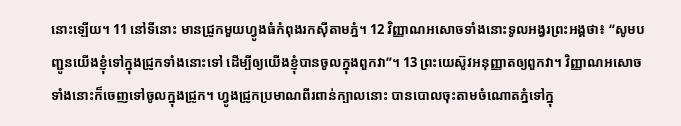នោះឡើយ។ 11 នៅទីនោះ មានជ្រូកមួយហ្វូងធំកំពុងរកស៊ីតាមភ្នំ។ 12 វិញ្ញាណអសោចទាំងនោះទូលអង្វរព្រះអង្គថា៖ “សូមបញ្ជូនយើងខ្ញុំទៅក្នុងជ្រូកទាំងនោះទៅ ដើម្បីឲ្យយើងខ្ញុំបានចូលក្នុងពួកវា”។ 13 ព្រះយេស៊ូវអនុញ្ញាតឲ្យពួកវា។ វិញ្ញាណអសោចទាំងនោះក៏ចេញទៅចូលក្នុងជ្រូក។ ហ្វូងជ្រូកប្រមាណពីរពាន់ក្បាលនោះ បានបោលចុះតាមចំណោតភ្នំទៅក្នុ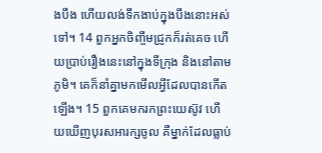ងបឹង ហើយលង់ទឹកងាប់ក្នុងបឹងនោះអស់ទៅ។ 14 ពួកអ្នកចិញ្ចឹមជ្រូកក៏រត់គេច ហើយប្រាប់រឿងនេះនៅក្នុងទីក្រុង និងនៅតាមភូមិ។ គេក៏នាំគ្នាមកមើលអ្វីដែលបានកើតឡើង។ 15 ពួកគេមករកព្រះយេស៊ូវ ហើយឃើញបុរសអារក្សចូល គឺម្នាក់ដែលធ្លាប់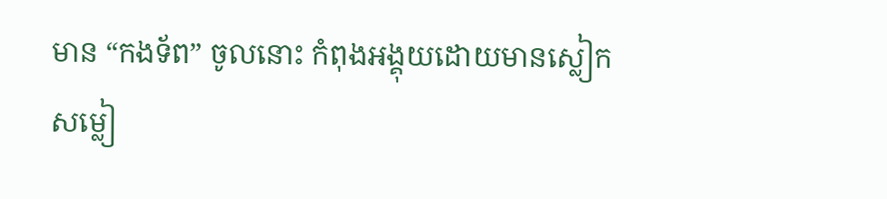មាន “កងទ័ព” ចូលនោះ កំពុងអង្គុយដោយមានស្លៀកសម្លៀ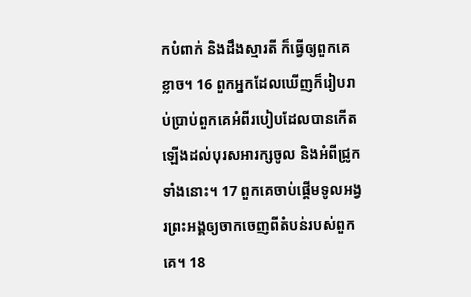កបំពាក់ និងដឹងស្មារតី ក៏ធ្វើឲ្យពួកគេខ្លាច។ 16 ពួកអ្នកដែលឃើញក៏រៀបរាប់ប្រាប់ពួកគេអំពីរបៀបដែលបានកើតឡើងដល់បុរសអារក្សចូល និងអំពីជ្រូកទាំងនោះ។ 17 ពួកគេចាប់ផ្ដើមទូលអង្វរព្រះអង្គឲ្យចាកចេញពីតំបន់របស់ពួកគេ។ 18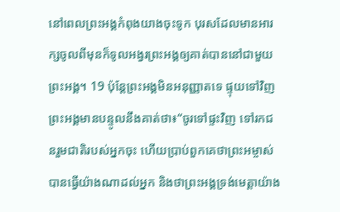នៅពេលព្រះអង្គកំពុងយាងចុះទូក បុរសដែលមានអារក្សចូលពីមុនក៏ទូលអង្វរព្រះអង្គឲ្យគាត់បាននៅជាមួយព្រះអង្គ។ 19 ប៉ុន្តែព្រះអង្គមិនអនុញ្ញាតទេ ផ្ទុយទៅវិញព្រះអង្គមានបន្ទូលនឹងគាត់ថា៖“ចូរទៅផ្ទះវិញ ទៅរកជនរួមជាតិរបស់អ្នកចុះ ហើយប្រាប់ពួកគេថាព្រះអម្ចាស់បានធ្វើយ៉ាងណាដល់អ្នក និងថាព្រះអង្គទ្រង់មេត្តាយ៉ាង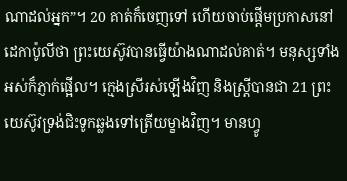ណាដល់អ្នក”។ 20 គាត់ក៏ចេញទៅ ហើយចាប់ផ្ដើមប្រកាសនៅដេកាប៉ូលីថា ព្រះយេស៊ូវបានធ្វើយ៉ាងណាដល់គាត់។ មនុស្សទាំងអស់ក៏ភ្ញាក់ផ្អើល។ ក្មេងស្រីរស់ឡើងវិញ និងស្ត្រីបានជា 21 ព្រះយេស៊ូវទ្រង់ជិះទូកឆ្លងទៅត្រើយម្ខាងវិញ។ មានហ្វូ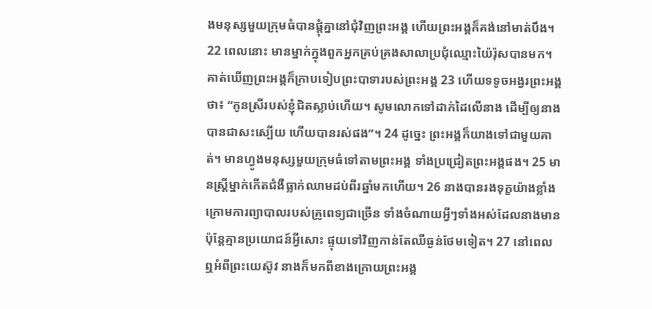ងមនុស្សមួយក្រុមធំបានផ្ដុំគ្នានៅជុំវិញព្រះអង្គ ហើយព្រះអង្គក៏គង់នៅមាត់បឹង។ 22 ពេលនោះ មានម្នាក់ក្នុងពួកអ្នកគ្រប់គ្រងសាលាប្រជុំឈ្មោះយ៉ៃរ៉ុសបានមក។ គាត់ឃើញព្រះអង្គក៏ក្រាបទៀបព្រះបាទារបស់ព្រះអង្គ 23 ហើយទទូចអង្វរព្រះអង្គថា៖ “កូនស្រីរបស់ខ្ញុំជិតស្លាប់ហើយ។ សូមលោកទៅដាក់ដៃលើនាង ដើម្បីឲ្យនាងបានជាសះស្បើយ ហើយបានរស់ផង”។ 24 ដូច្នេះ ព្រះអង្គក៏យាងទៅជាមួយគាត់។ មានហ្វូងមនុស្សមួយក្រុមធំទៅតាមព្រះអង្គ ទាំងប្រជ្រៀតព្រះអង្គផង។ 25 មានស្ត្រីម្នាក់កើតជំងឺធ្លាក់ឈាមដប់ពីរឆ្នាំមកហើយ។ 26 នាងបានរងទុក្ខយ៉ាងខ្លាំងក្រោមការព្យាបាលរបស់គ្រូពេទ្យជាច្រើន ទាំងចំណាយអ្វីៗទាំងអស់ដែលនាងមាន ប៉ុន្តែគ្មានប្រយោជន៍អ្វីសោះ ផ្ទុយទៅវិញកាន់តែឈឺធ្ងន់ថែមទៀត។ 27 នៅពេលឮអំពីព្រះយេស៊ូវ នាងក៏មកពីខាងក្រោយព្រះអង្គ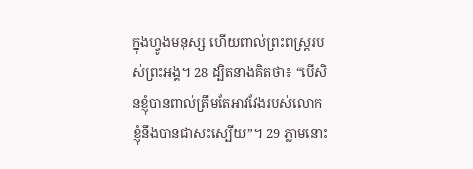ក្នុងហ្វូងមនុស្ស ហើយពាល់ព្រះពស្ត្ររបស់ព្រះអង្គ។ 28 ដ្បិតនាងគិតថា៖ “បើសិនខ្ញុំបានពាល់ត្រឹមតែអាវវែងរបស់លោក ខ្ញុំនឹងបានជាសះស្បើយ”។ 29 ភ្លាមនោះ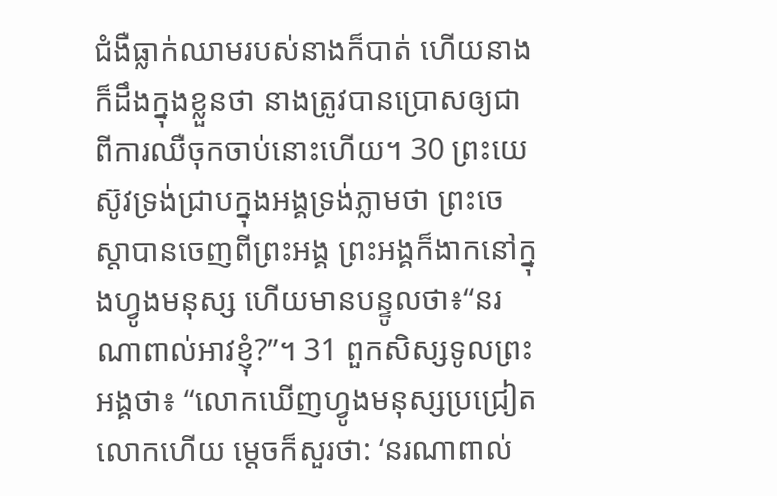ជំងឺធ្លាក់ឈាមរបស់នាងក៏បាត់ ហើយនាងក៏ដឹងក្នុងខ្លួនថា នាងត្រូវបានប្រោសឲ្យជាពីការឈឺចុកចាប់នោះហើយ។ 30 ព្រះយេស៊ូវទ្រង់ជ្រាបក្នុងអង្គទ្រង់ភ្លាមថា ព្រះចេស្ដាបានចេញពីព្រះអង្គ ព្រះអង្គក៏ងាកនៅក្នុងហ្វូងមនុស្ស ហើយមានបន្ទូលថា៖“នរណាពាល់អាវខ្ញុំ?”។ 31 ពួកសិស្សទូលព្រះអង្គថា៖ “លោកឃើញហ្វូងមនុស្សប្រជ្រៀតលោកហើយ ម្ដេចក៏សួរថា: ‘នរណាពាល់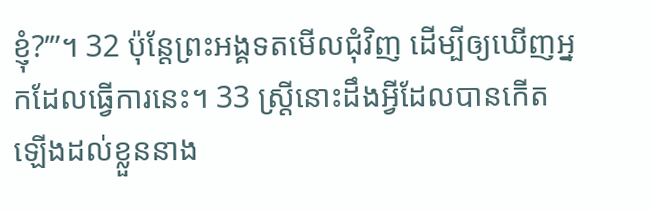ខ្ញុំ?’”។ 32 ប៉ុន្តែព្រះអង្គទតមើលជុំវិញ ដើម្បីឲ្យឃើញអ្នកដែលធ្វើការនេះ។ 33 ស្ត្រីនោះដឹងអ្វីដែលបានកើតឡើងដល់ខ្លួននាង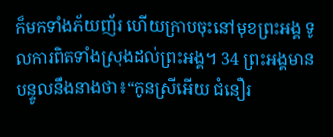ក៏មកទាំងភ័យញ័រ ហើយក្រាបចុះនៅមុខព្រះអង្គ ទូលការពិតទាំងស្រុងដល់ព្រះអង្គ។ 34 ព្រះអង្គមានបន្ទូលនឹងនាងថា៖“កូនស្រីអើយ ជំនឿរ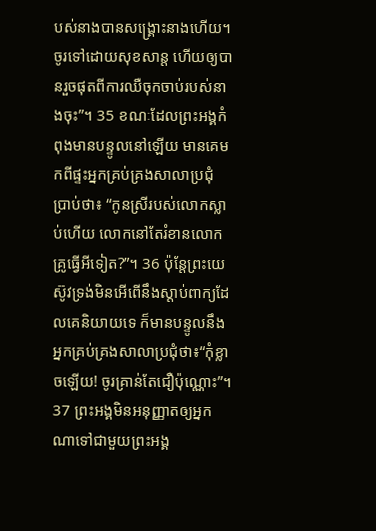បស់នាងបានសង្គ្រោះនាងហើយ។ ចូរទៅដោយសុខសាន្ត ហើយឲ្យបានរួចផុតពីការឈឺចុកចាប់របស់នាងចុះ”។ 35 ខណៈដែលព្រះអង្គកំពុងមានបន្ទូលនៅឡើយ មានគេមកពីផ្ទះអ្នកគ្រប់គ្រងសាលាប្រជុំ ប្រាប់ថា៖ “កូនស្រីរបស់លោកស្លាប់ហើយ លោកនៅតែរំខានលោកគ្រូធ្វើអីទៀត?”។ 36 ប៉ុន្តែព្រះយេស៊ូវទ្រង់មិនអើពើនឹងស្ដាប់ពាក្យដែលគេនិយាយទេ ក៏មានបន្ទូលនឹងអ្នកគ្រប់គ្រងសាលាប្រជុំថា៖“កុំខ្លាចឡើយ! ចូរគ្រាន់តែជឿប៉ុណ្ណោះ”។ 37 ព្រះអង្គមិនអនុញ្ញាតឲ្យអ្នកណាទៅជាមួយព្រះអង្គ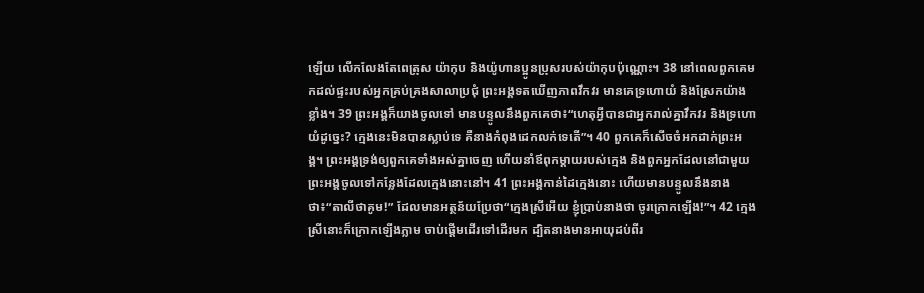ឡើយ លើកលែងតែពេត្រុស យ៉ាកុប និងយ៉ូហានប្អូនប្រុសរបស់យ៉ាកុបប៉ុណ្ណោះ។ 38 នៅពេលពួកគេមកដល់ផ្ទះរបស់អ្នកគ្រប់គ្រងសាលាប្រជុំ ព្រះអង្គទតឃើញភាពវឹកវរ មានគេទ្រហោយំ និងស្រែកយ៉ាងខ្លាំង។ 39 ព្រះអង្គក៏យាងចូលទៅ មានបន្ទូលនឹងពួកគេថា៖“ហេតុអ្វីបានជាអ្នករាល់គ្នាវឹកវរ និងទ្រហោយំដូច្នេះ? ក្មេងនេះមិនបានស្លាប់ទេ គឺនាងកំពុងដេកលក់ទេតើ”។ 40 ពួកគេក៏សើចចំអកដាក់ព្រះអង្គ។ ព្រះអង្គទ្រង់ឲ្យពួកគេទាំងអស់គ្នាចេញ ហើយនាំឪពុកម្ដាយរបស់ក្មេង និងពួកអ្នកដែលនៅជាមួយព្រះអង្គចូលទៅកន្លែងដែលក្មេងនោះនៅ។ 41 ព្រះអង្គកាន់ដៃក្មេងនោះ ហើយមានបន្ទូលនឹងនាងថា៖“តាលីថាគូម!” ដែលមានអត្ថន័យប្រែថា“ក្មេងស្រីអើយ ខ្ញុំប្រាប់នាងថា ចូរក្រោកឡើង!”។ 42 ក្មេងស្រីនោះក៏ក្រោកឡើងភ្លាម ចាប់ផ្ដើមដើរទៅដើរមក ដ្បិតនាងមានអាយុដប់ពីរ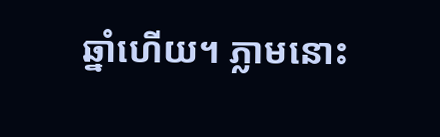ឆ្នាំហើយ។ ភ្លាមនោះ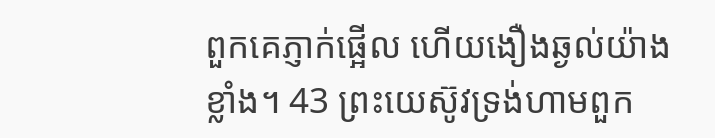ពួកគេភ្ញាក់ផ្អើល ហើយងឿងឆ្ងល់យ៉ាងខ្លាំង។ 43 ព្រះយេស៊ូវទ្រង់ហាមពួក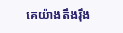គេយ៉ាងតឹងរ៉ឹង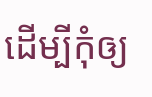ដើម្បីកុំឲ្យ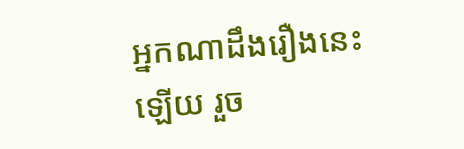អ្នកណាដឹងរឿងនេះឡើយ រួច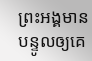ព្រះអង្គមានបន្ទូលឲ្យគេ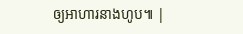ឲ្យអាហារនាងហូប៕ |